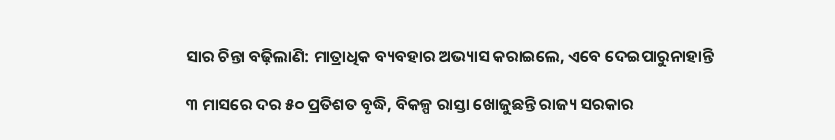ସାର ଚିନ୍ତା ବଢ଼ିଲାଣି: ମାତ୍ରାଧିକ ବ୍ୟବହାର ଅଭ୍ୟାସ କରାଇଲେ, ଏବେ ଦେଇପାରୁନାହାନ୍ତି

୩ ମାସରେ ଦର ୫୦ ପ୍ରତିଶତ ବୃଦ୍ଧି, ବିକଳ୍ପ ରାସ୍ତା ଖୋଜୁଛନ୍ତି ରାଜ୍ୟ ସରକାର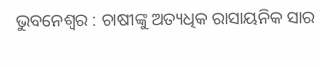ଭୁବନେଶ୍ୱର : ଚାଷୀଙ୍କୁ ଅତ୍ୟଧିକ ରାସାୟନିକ ସାର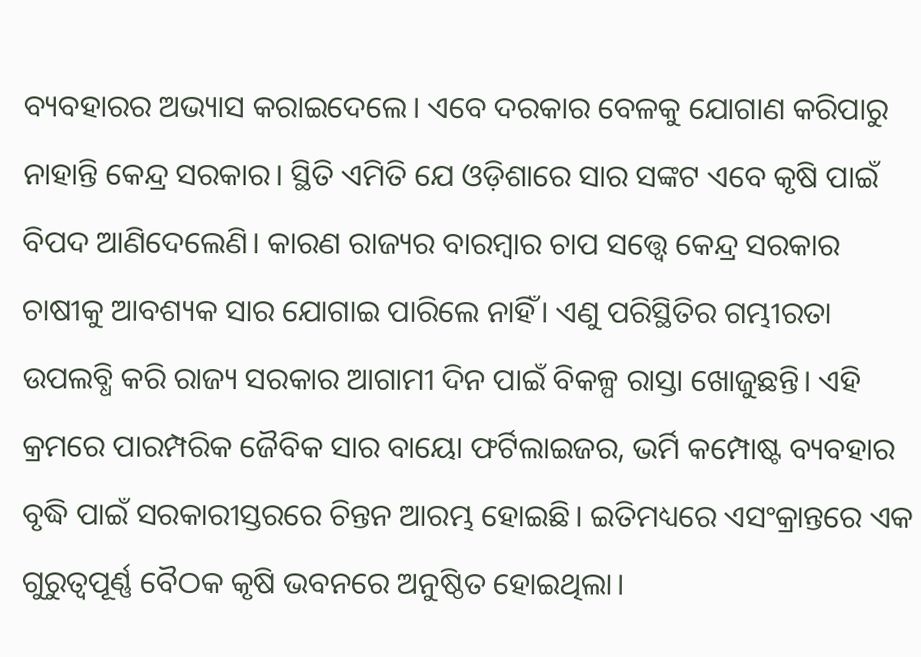ବ୍ୟବହାରର ଅଭ୍ୟାସ କରାଇଦେଲେ। ଏବେ ଦରକାର ବେଳକୁ ଯୋଗାଣ କରିପାରୁ ନାହାନ୍ତି କେନ୍ଦ୍ର ସରକାର। ସ୍ଥିତି ଏମିତି ଯେ ଓଡ଼ିଶାରେ ସାର ସଙ୍କଟ ଏବେ କୃଷି ପାଇଁ ବିପଦ ଆଣିଦେଲେଣି। କାରଣ ରାଜ୍ୟର ବାରମ୍ବାର ଚାପ ସତ୍ତ୍ବେ କେନ୍ଦ୍ର ସରକାର ଚାଷୀକୁ ଆବଶ୍ୟକ ସାର ଯୋଗାଇ ପାରିଲେ ନାହିଁ। ଏଣୁ ପରିସ୍ଥିତିର ଗମ୍ଭୀରତା ଉପଲବ୍ଧି କରି ରାଜ୍ୟ ସରକାର ଆଗାମୀ ଦିନ ପାଇଁ ବିକଳ୍ପ ରାସ୍ତା ଖୋଜୁଛନ୍ତି। ଏହି କ୍ରମରେ ପାରମ୍ପରିକ ଜୈବିକ ସାର ବାୟୋ ଫର୍ଟିଲାଇଜର, ଭର୍ମି କମ୍ପୋଷ୍ଟ ବ୍ୟବହାର ବୃଦ୍ଧି ପାଇଁ ସରକାରୀସ୍ତରରେ ଚିନ୍ତନ ଆରମ୍ଭ ହୋଇଛି। ଇତିମଧ୍ୟରେ ଏସଂକ୍ରାନ୍ତରେ ଏକ ଗୁରୁତ୍ବପୂର୍ଣ୍ଣ ବୈଠକ କୃଷି ଭବନରେ ଅନୁଷ୍ଠିତ ହୋଇଥିଲା।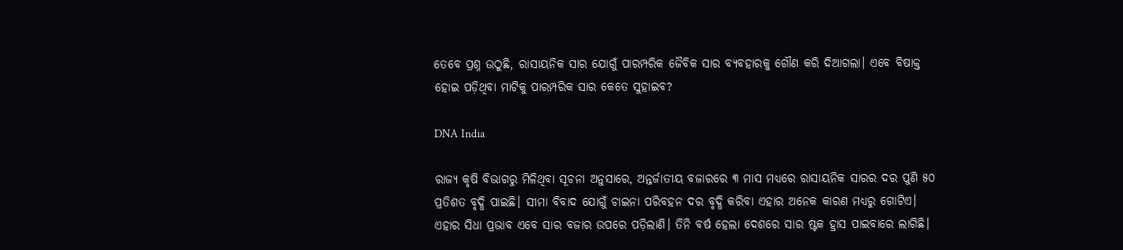ତେବେ ପ୍ରଶ୍ନ ଉଠୁଛି, ରାସାୟନିକ ସାର ଯୋଗୁଁ ପାରମ୍ପରିକ ଜୈବିକ ସାର ବ୍ୟବହାରକୁ ଗୌଣ କରି ଦିଆଗଲା। ଏବେ ବିଷାକ୍ତ ହୋଇ ପଡ଼ିଥିବା ମାଟିକୁ ପାରମ୍ପରିକ ସାର କେତେ ସୁହାଇବ?

DNA India

ରାଜ୍ୟ କୃଷି ବିଭାଗରୁ ମିଳିଥିବା ସୂଚନା ଅନୁସାରେ, ଅନ୍ତର୍ଜାତୀୟ ବଜାରରେ ୩ ମାସ ମଧ୍ୟରେ ରାସାୟନିକ ସାରର ଦର ପୁଣି ୫୦ ପ୍ରତିଶତ ବୃଦ୍ଧି ପାଇଛି। ସୀମା ବିବାଦ ଯୋଗୁଁ ଚାଇନା ପରିବହନ ଦର ବୃଦ୍ଧି କରିବା ଏହାର ଅନେକ କାରଣ ମଧ୍ୟରୁ ଗୋଟିଏ। ଏହାର ସିଧା ପ୍ରଭାବ ଏବେ ସାର ବଜାର ଉପରେ ପଡ଼ିଲାଣି। ତିନି ବର୍ଷ ହେଲା ଦେଶରେ ସାର ଷ୍ଟକ ହ୍ରାସ ପାଇବାରେ ଲାଗିଛି।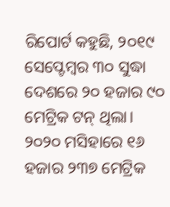ରିପୋର୍ଟ କହୁଛି, ୨୦୧୯ ସେପ୍ଟେମ୍ବର ୩୦ ସୁଦ୍ଧା ଦେଶରେ ୨୦ ହଜାର ୯୦ ମେଟ୍ରିକ ଟନ୍‌ ଥିଲା। ୨୦୨୦ ମସିହାରେ ୧୬ ହଜାର ୨୩୭ ମେଟ୍ରିକ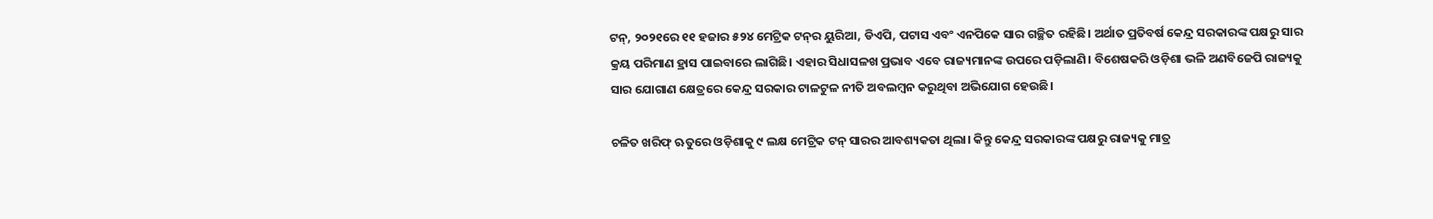ଟନ୍‌, ୨୦୨୧ରେ ୧୧ ହଜାର ୫୨୪ ମେଟ୍ରିକ ଟନ୍‌ର ୟୁରିଆ, ଡିଏପି, ପଟାସ ଏବଂ ଏନପିକେ ସାର ଗଚ୍ଛିତ ରହିଛି। ଅର୍ଥାତ ପ୍ରତିବର୍ଷ କେନ୍ଦ୍ର ସରକାରଙ୍କ ପକ୍ଷରୁ ସାର କ୍ରୟ ପରିମାଣ ହ୍ରାସ ପାଇବାରେ ଲାଗିଛି। ଏହାର ସିଧାସଳଖ ପ୍ରଭାବ ଏବେ ରାଜ୍ୟମାନଙ୍କ ଉପରେ ପଡ଼ିଲାଣି। ବିଶେଷକରି ଓଡ଼ିଶା ଭଳି ଅଣବିଜେପି ରାଜ୍ୟକୁ ସାର ଯୋଗାଣ କ୍ଷେତ୍ରରେ କେନ୍ଦ୍ର ସରକାର ଟାଳଟୁଳ ନୀତି ଅବଲମ୍ବନ କରୁଥିବା ଅଭିଯୋଗ ହେଉଛି।

ଚଳିତ ଖରିଫ୍‌ ଋତୁରେ ଓଡ଼ିଶାକୁ ୯ ଲକ୍ଷ ମେଟ୍ରିକ ଟନ୍‌ ସାରର ଆବଶ୍ୟକତା ଥିଲା। କିନ୍ତୁ କେନ୍ଦ୍ର ସରକାରଙ୍କ ପକ୍ଷରୁ ରାଜ୍ୟକୁ ମାତ୍ର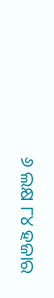୬ ଲକ୍ଷ ୮୪ ହଜାର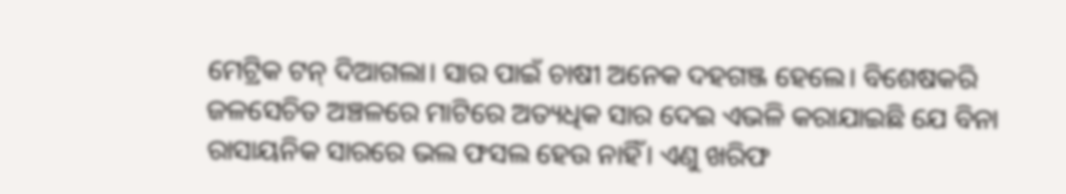ମେଟ୍ରିକ ଟନ୍‌ ଦିଆଗଲା। ସାର ପାଇଁ ଚାଷୀ ଅନେକ ଦହଗଞ୍ଜ ହେଲେ। ବିଶେଷକରି ଜଳସେଚିତ ଅଞ୍ଚଳରେ ମାଟିରେ ଅତ୍ୟଧିକ ସାର ଦେଇ ଏଭଳି କରାଯାଇଛି ଯେ ବିନା ରାସାୟନିକ ସାରରେ ଭଲ ଫସଲ ହେଉ ନାହିଁ। ଏଣୁ ଖରିଫ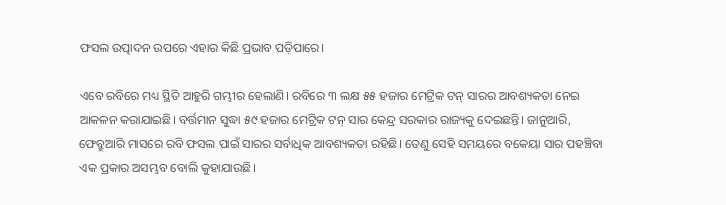ଫସଲ ଉତ୍ପାଦନ ଉପରେ ଏହାର କିଛି ପ୍ରଭାବ ପଡ଼ିପାରେ।

ଏବେ ରବିରେ ମଧ୍ୟ ସ୍ଥିତି ଆହୁରି ଗମ୍ଭୀର ହେଲାଣି। ରବିରେ ୩ ଲକ୍ଷ ୫୫ ହଜାର ମେଟ୍ରିକ ଟନ୍‌ ସାରର ଆବଶ୍ୟକତା ନେଇ ଆକଳନ କରାଯାଇଛି। ବର୍ତ୍ତମାନ ସୁଦ୍ଧା ୫୯ ହଜାର ମେଟ୍ରିକ ଟନ୍‌ ସାର କେନ୍ଦ୍ର ସରକାର ରାଜ୍ୟକୁ ଦେଇଛନ୍ତି। ଜାନୁଆରି, ଫେବ୍ରୁଆରି ମାସରେ ରବି ଫସଲ ପାଇଁ ସାରର ସର୍ବାଧିକ ଆବଶ୍ୟକତା ରହିଛି। ତେଣୁ ସେହି ସମୟରେ ବକେୟା ସାର ପହଞ୍ଚିବା ଏକ ପ୍ରକାର ଅସମ୍ଭବ ବୋଲି କୁହାଯାଉଛି।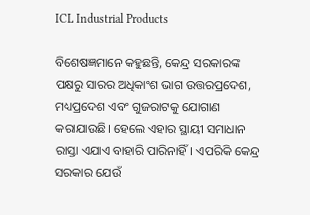ICL Industrial Products

ବିଶେଷଜ୍ଞମାନେ କହୁଛନ୍ତି, କେନ୍ଦ୍ର ସରକାରଙ୍କ ପକ୍ଷରୁ ସାରର ଅଧିକାଂଶ ଭାଗ ଉତ୍ତରପ୍ରଦେଶ, ମଧ୍ୟପ୍ରଦେଶ ଏବଂ ଗୁଜରାଟକୁ ଯୋଗାଣ କରାଯାଉଛି। ହେଲେ ଏହାର ସ୍ଥାୟୀ ସମାଧାନ ରାସ୍ତା ଏଯାଏ ବାହାରି ପାରିନାହିଁ। ଏପରିକି କେନ୍ଦ୍ର ସରକାର ଯେଉଁ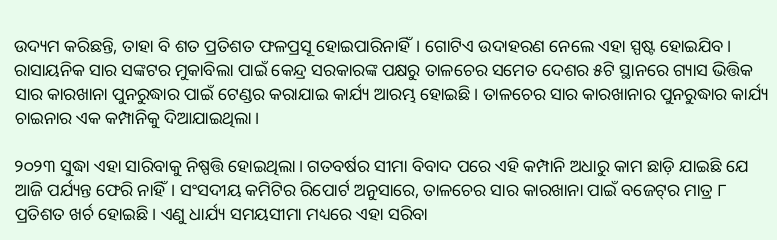ଉଦ୍ୟମ କରିଛନ୍ତି, ତାହା ବି ଶତ ପ୍ରତିଶତ ଫଳପ୍ରସୂ ହୋଇପାରିନାହିଁ। ଗୋଟିଏ ଉଦାହରଣ ନେଲେ ଏହା ସ୍ପଷ୍ଟ ହୋଇଯିବ। ରାସାୟନିକ ସାର ସଙ୍କଟର ମୁକାବିଲା ପାଇଁ କେନ୍ଦ୍ର ସରକାରଙ୍କ ପକ୍ଷରୁ ତାଳଚେର ସମେତ ଦେଶର ୫ଟି ସ୍ଥାନରେ ଗ୍ୟାସ ଭିତ୍ତିକ ସାର କାରଖାନା ପୁନରୁଦ୍ଧାର ପାଇଁ ଟେଣ୍ଡର କରାଯାଇ କାର୍ଯ୍ୟ ଆରମ୍ଭ ହୋଇଛି। ତାଳଚେର ସାର କାରଖାନାର ପୁନରୁଦ୍ଧାର କାର୍ଯ୍ୟ ଚାଇନାର ଏକ କମ୍ପାନିକୁ ଦିଆଯାଇଥିଲା।

୨୦୨୩ ସୁଦ୍ଧା ଏହା ସାରିବାକୁ ନିଷ୍ପତ୍ତି ହୋଇଥିଲା। ଗତବର୍ଷର ସୀମା ବିବାଦ ପରେ ଏହି କମ୍ପାନି ଅଧାରୁ କାମ ଛାଡ଼ି ଯାଇଛି ଯେ ଆଜି ପର୍ଯ୍ୟନ୍ତ ଫେରି ନାହିଁ। ସଂସଦୀୟ କମିଟିର ରିପୋର୍ଟ ଅନୁସାରେ, ତାଳଚେର ସାର କାରଖାନା ପାଇଁ ବଜେଟ୍‌ର ମାତ୍ର ୮ ପ୍ରତିଶତ ଖର୍ଚ ହୋଇଛି। ଏଣୁ ଧାର୍ଯ୍ୟ ସମୟସୀମା ମଧ୍ୟରେ ଏହା ସରିବା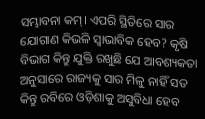ସମ୍ଭାବନା କମ୍। ଏପରି ସ୍ଥିତିରେ ସାର ଯୋଗାଣ କିଭଳି ସ୍ବାଭାବିକ ହେବ? କୃଷି ବିଭାଗ କିନ୍ତୁ ଯୁକ୍ତି ରଖୁଛି ଯେ ଆବଶ୍ୟକତା ଅନୁସାରେ ରାଜ୍ୟକୁ ସାର ମିଳୁ ନାହିଁ ସତ କିନ୍ତୁ ରବିରେ ଓଡ଼ିଶାକୁ ଅସୁବିଧା ହେବ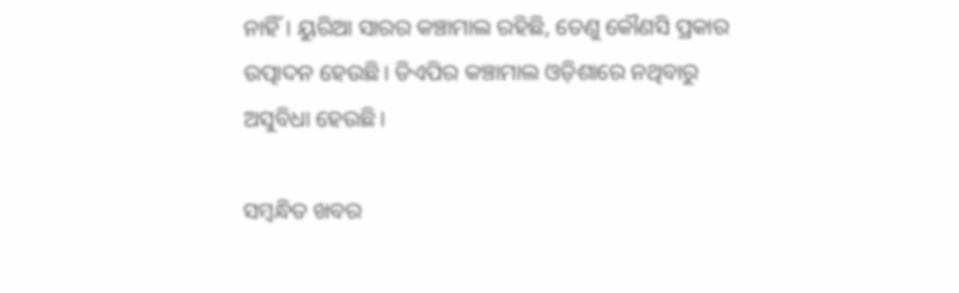ନାହିଁ। ୟୁରିଆ ସାରର କଞ୍ଚାମାଲ ରହିଛି, ତେଣୁ କୌଣସି ପ୍ରକାର ଉତ୍ପାଦନ ହେଉଛି। ଡିଏପିର କଞ୍ଚାମାଲ ଓଡ଼ିଶାରେ ନଥିବାରୁ ଅସୁବିଧା ହେଉଛି।

ସମ୍ବନ୍ଧିତ ଖବର